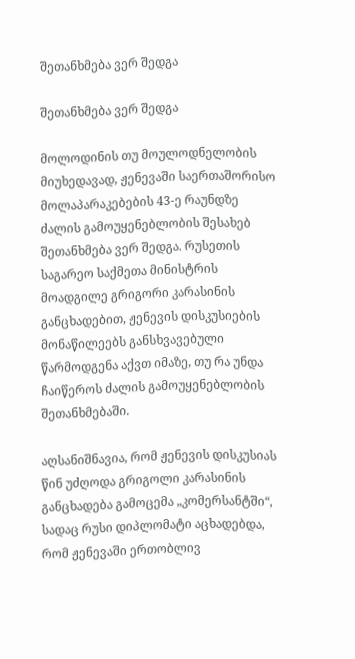შეთანხმება ვერ შედგა

შეთანხმება ვერ შედგა

მოლოდინის თუ მოულოდნელობის მიუხედავად, ჟენევაში საერთაშორისო მოლაპარაკებების 43-ე რაუნდზე ძალის გამოუყენებლობის შესახებ შეთანხმება ვერ შედგა. რუსეთის საგარეო საქმეთა მინისტრის მოადგილე გრიგორი კარასინის განცხადებით, ჟენევის დისკუსიების მონაწილეებს განსხვავებული წარმოდგენა აქვთ იმაზე, თუ რა უნდა ჩაიწეროს ძალის გამოუყენებლობის შეთანხმებაში.

აღსანიშნავია, რომ ჟენევის დისკუსიას წინ უძღოდა გრიგოლი კარასინის განცხადება გამოცემა „კომერსანტში“, სადაც რუსი დიპლომატი აცხადებდა, რომ ჟენევაში ერთობლივ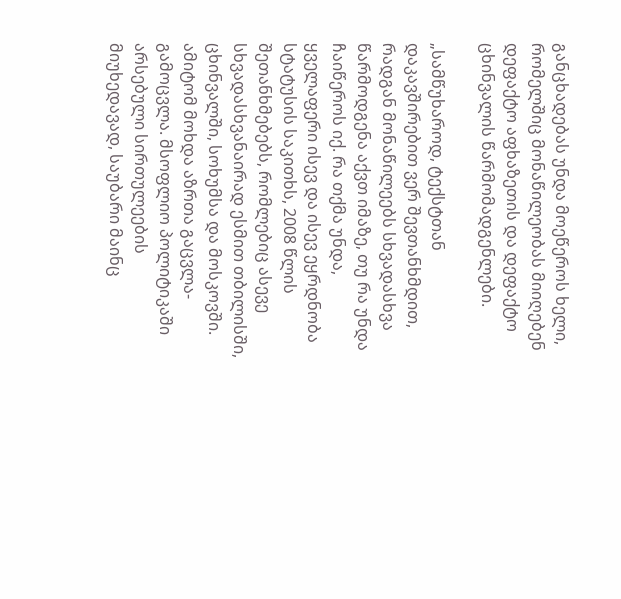განცხადებას უნდა მოეწეროს ხელი, რომელშიც მონაწილეობას მიიღებენ დეფაქტო აფხაზეთის და დეფაქტო ცხინვალის წარმომადგენლები.

„სამწუხაროდ, ტექსტთან დაკავშირებით ვერ შევთანხმდით, რადგან მონაწილეებს სხვადასხვა წარმოდგენა აქვთ იმაზე, თუ რა უნდა ჩაიწეროს იქ. რა თქმა უნდა, ყველაფერი ისევ და ისევ ეყრდნობა სტატუსის საკითხს, 2008 წლის შეთანხმებებს, რომლებიც ასევე სხვადასხვანაირად ესმით თბილისში, ცხინვალში, სოხუმსა და მოსკოვში. ამიტომ მოხდა აზრთა გაცვლა-გამოცვლა. მსოფლიო პოლიტიკაში არსებული სირთულეების მიუხედავად, საუბარი მაინც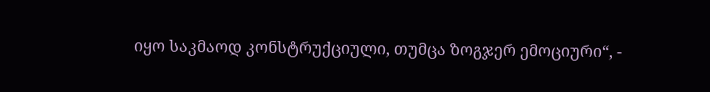იყო საკმაოდ კონსტრუქციული, თუმცა ზოგჯერ ემოციური“, -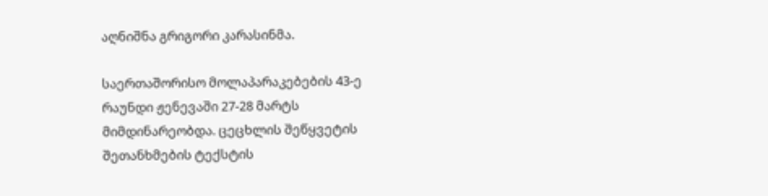აღნიშნა გრიგორი კარასინმა.

საერთაშორისო მოლაპარაკებების 43-ე რაუნდი ჟენევაში 27-28 მარტს მიმდინარეობდა. ცეცხლის შეწყვეტის შეთანხმების ტექსტის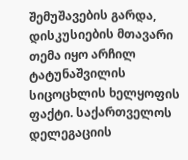შემუშავების გარდა, დისკუსიების მთავარი თემა იყო არჩილ ტატუნაშვილის სიცოცხლის ხელყოფის ფაქტი. საქართველოს დელეგაციის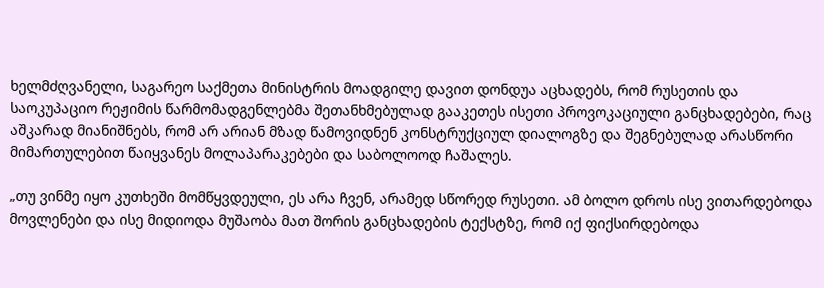ხელმძღვანელი, საგარეო საქმეთა მინისტრის მოადგილე დავით დონდუა აცხადებს, რომ რუსეთის და საოკუპაციო რეჟიმის წარმომადგენლებმა შეთანხმებულად გააკეთეს ისეთი პროვოკაციული განცხადებები, რაც აშკარად მიანიშნებს, რომ არ არიან მზად წამოვიდნენ კონსტრუქციულ დიალოგზე და შეგნებულად არასწორი მიმართულებით წაიყვანეს მოლაპარაკებები და საბოლოოდ ჩაშალეს.

„თუ ვინმე იყო კუთხეში მომწყვდეული, ეს არა ჩვენ, არამედ სწორედ რუსეთი. ამ ბოლო დროს ისე ვითარდებოდა მოვლენები და ისე მიდიოდა მუშაობა მათ შორის განცხადების ტექსტზე, რომ იქ ფიქსირდებოდა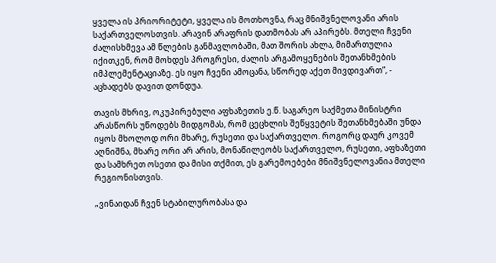ყველა ის პრიორიტეტი, ყველა ის მოთხოვნა, რაც მნიშვნელოვანი არის საქართველოსთვის. არავინ არაფრის დათმობას არ აპირებს. მთელი ჩვენი ძალისხმევა ამ წლების განმავლობაში, მათ შორის ახლა, მიმართულია იქითკენ, რომ მოხდეს პროგრესი, ძალის არგამოყენების შეთანხმების იმპლემენტაციაზე. ეს იყო ჩვენი ამოცანა, სწორედ აქეთ მივდივართ“, - აცხადებს დავით დონდუა.

თავის მხრივ, ოკუპირებული აფხაზეთის ე.წ. საგარეო საქმეთა მინისტრი არასწორს უწოდებს მიდგომას, რომ ცეცხლის შეწყვეტის შეთანხმებაში უნდა იყოს მხოლოდ ორი მხარე, რუსეთი და საქართველო. როგორც დაურ კოვემ აღნიშნა, მხარე ორი არ არის, მონაწილეობს საქართველო, რუსეთი, აფხაზეთი და სამხრეთ ოსეთი და მისი თქმით, ეს გარემოებები მნიშვნელოვანია მთელი რეგიონისთვის.

„ვინაიდან ჩვენ სტაბილურობასა და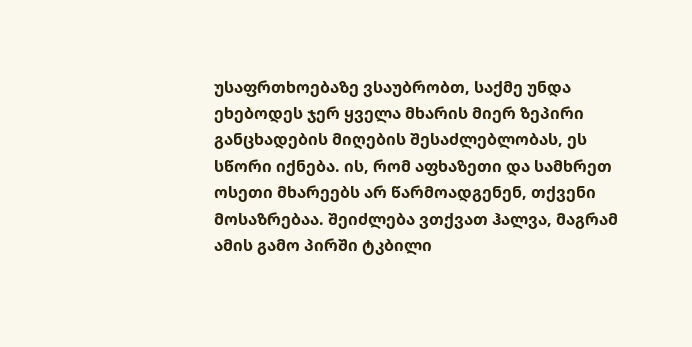უსაფრთხოებაზე ვსაუბრობთ, საქმე უნდა ეხებოდეს ჯერ ყველა მხარის მიერ ზეპირი განცხადების მიღების შესაძლებლობას, ეს სწორი იქნება. ის, რომ აფხაზეთი და სამხრეთ ოსეთი მხარეებს არ წარმოადგენენ, თქვენი მოსაზრებაა. შეიძლება ვთქვათ ჰალვა, მაგრამ ამის გამო პირში ტკბილი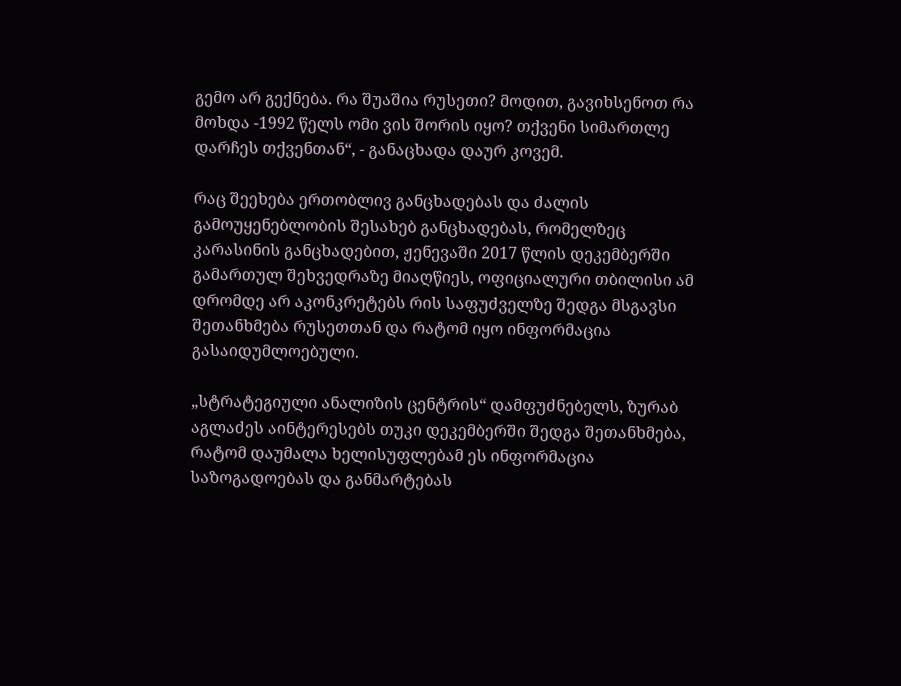გემო არ გექნება. რა შუაშია რუსეთი? მოდით, გავიხსენოთ რა მოხდა -1992 წელს ომი ვის შორის იყო? თქვენი სიმართლე დარჩეს თქვენთან“, - განაცხადა დაურ კოვემ.

რაც შეეხება ერთობლივ განცხადებას და ძალის გამოუყენებლობის შესახებ განცხადებას, რომელზეც კარასინის განცხადებით, ჟენევაში 2017 წლის დეკემბერში გამართულ შეხვედრაზე მიაღწიეს, ოფიციალური თბილისი ამ დრომდე არ აკონკრეტებს რის საფუძველზე შედგა მსგავსი შეთანხმება რუსეთთან და რატომ იყო ინფორმაცია გასაიდუმლოებული.

„სტრატეგიული ანალიზის ცენტრის“ დამფუძნებელს, ზურაბ აგლაძეს აინტერესებს თუკი დეკემბერში შედგა შეთანხმება, რატომ დაუმალა ხელისუფლებამ ეს ინფორმაცია საზოგადოებას და განმარტებას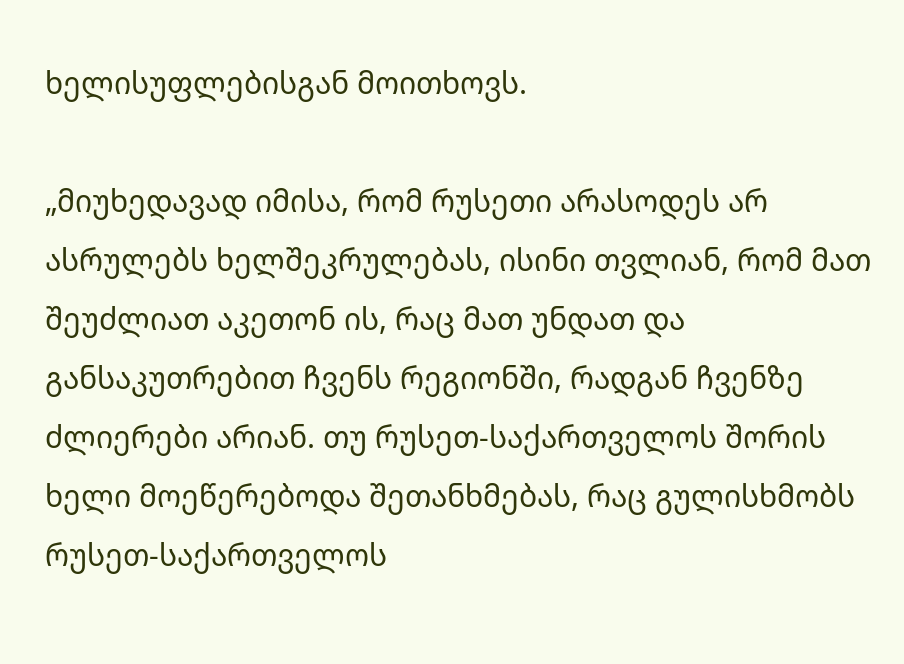ხელისუფლებისგან მოითხოვს.

„მიუხედავად იმისა, რომ რუსეთი არასოდეს არ ასრულებს ხელშეკრულებას, ისინი თვლიან, რომ მათ შეუძლიათ აკეთონ ის, რაც მათ უნდათ და განსაკუთრებით ჩვენს რეგიონში, რადგან ჩვენზე ძლიერები არიან. თუ რუსეთ-საქართველოს შორის ხელი მოეწერებოდა შეთანხმებას, რაც გულისხმობს რუსეთ-საქართველოს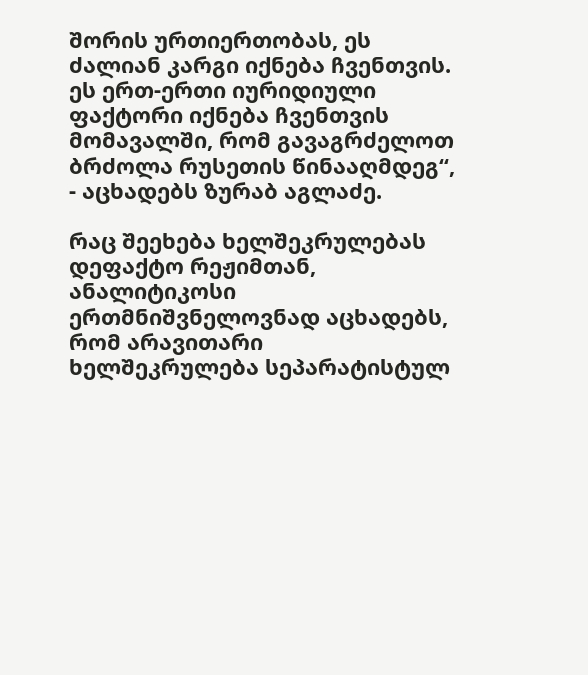შორის ურთიერთობას, ეს ძალიან კარგი იქნება ჩვენთვის. ეს ერთ-ერთი იურიდიული ფაქტორი იქნება ჩვენთვის მომავალში, რომ გავაგრძელოთ ბრძოლა რუსეთის წინააღმდეგ“, - აცხადებს ზურაბ აგლაძე.

რაც შეეხება ხელშეკრულებას დეფაქტო რეჟიმთან, ანალიტიკოსი ერთმნიშვნელოვნად აცხადებს, რომ არავითარი ხელშეკრულება სეპარატისტულ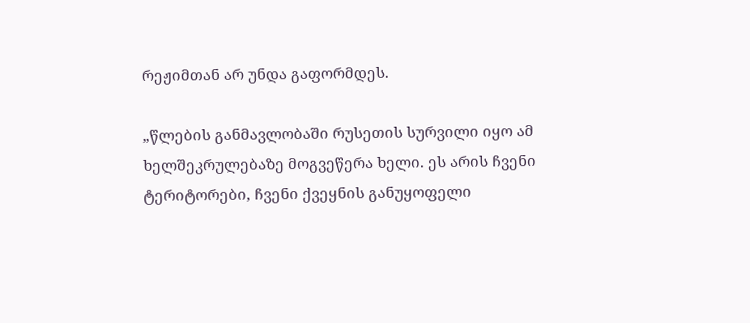რეჟიმთან არ უნდა გაფორმდეს.

„წლების განმავლობაში რუსეთის სურვილი იყო ამ ხელშეკრულებაზე მოგვეწერა ხელი. ეს არის ჩვენი ტერიტორები, ჩვენი ქვეყნის განუყოფელი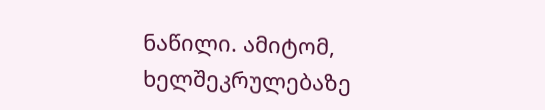ნაწილი. ამიტომ, ხელშეკრულებაზე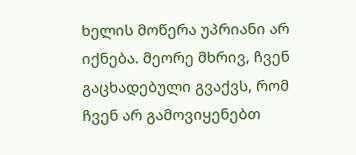ხელის მოწერა უპრიანი არ იქნება. მეორე მხრივ, ჩვენ გაცხადებული გვაქვს, რომ ჩვენ არ გამოვიყენებთ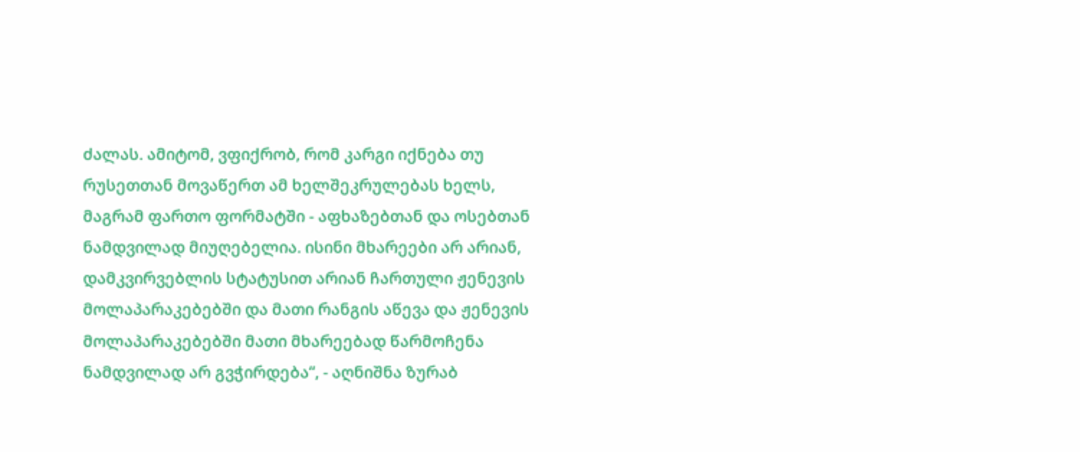ძალას. ამიტომ, ვფიქრობ, რომ კარგი იქნება თუ რუსეთთან მოვაწერთ ამ ხელშეკრულებას ხელს, მაგრამ ფართო ფორმატში - აფხაზებთან და ოსებთან ნამდვილად მიუღებელია. ისინი მხარეები არ არიან, დამკვირვებლის სტატუსით არიან ჩართული ჟენევის მოლაპარაკებებში და მათი რანგის აწევა და ჟენევის მოლაპარაკებებში მათი მხარეებად წარმოჩენა ნამდვილად არ გვჭირდება“, - აღნიშნა ზურაბ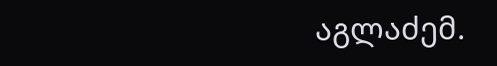აგლაძემ.